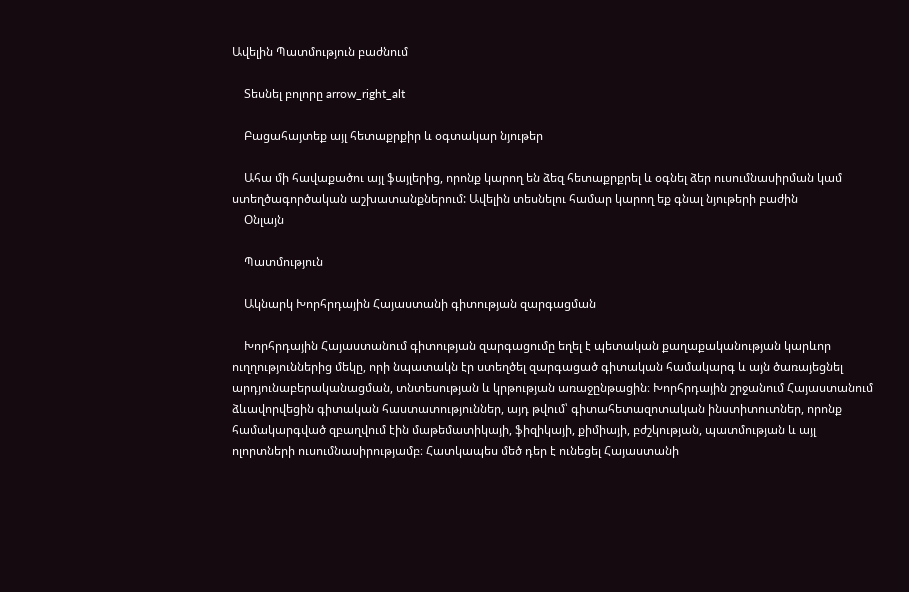Ավելին Պատմություն բաժնում

    Տեսնել բոլորը arrow_right_alt

    Բացահայտեք այլ հետաքրքիր և օգտակար նյութեր

    Ահա մի հավաքածու այլ ֆայլերից, որոնք կարող են ձեզ հետաքրքրել և օգնել ձեր ուսումնասիրման կամ ստեղծագործական աշխատանքներում: Ավելին տեսնելու համար կարող եք գնալ նյութերի բաժին
    Օնլայն

    Պատմություն

    Ակնարկ Խորհրդային Հայաստանի գիտության զարգացման

    Խորհրդային Հայաստանում գիտության զարգացումը եղել է պետական քաղաքականության կարևոր ուղղություններից մեկը, որի նպատակն էր ստեղծել զարգացած գիտական համակարգ և այն ծառայեցնել արդյունաբերականացման, տնտեսության և կրթության առաջընթացին։ Խորհրդային շրջանում Հայաստանում ձևավորվեցին գիտական հաստատություններ, այդ թվում՝ գիտահետազոտական ինստիտուտներ, որոնք համակարգված զբաղվում էին մաթեմատիկայի, ֆիզիկայի, քիմիայի, բժշկության, պատմության և այլ ոլորտների ուսումնասիրությամբ։ Հատկապես մեծ դեր է ունեցել Հայաստանի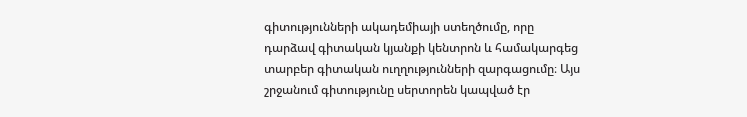գիտությունների ակադեմիայի ստեղծումը, որը դարձավ գիտական կյանքի կենտրոն և համակարգեց տարբեր գիտական ուղղությունների զարգացումը։ Այս շրջանում գիտությունը սերտորեն կապված էր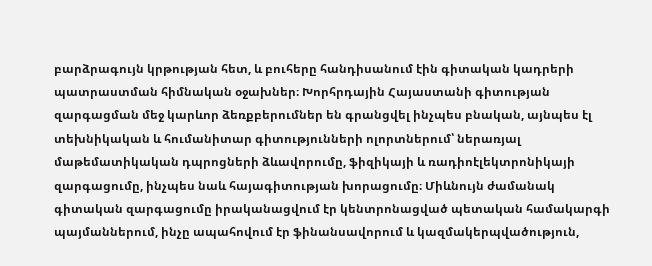բարձրագույն կրթության հետ, և բուհերը հանդիսանում էին գիտական կադրերի պատրաստման հիմնական օջախներ։ Խորհրդային Հայաստանի գիտության զարգացման մեջ կարևոր ձեռքբերումներ են գրանցվել ինչպես բնական, այնպես էլ տեխնիկական և հումանիտար գիտությունների ոլորտներում՝ ներառյալ մաթեմատիկական դպրոցների ձևավորումը, ֆիզիկայի և ռադիոէլեկտրոնիկայի զարգացումը, ինչպես նաև հայագիտության խորացումը։ Միևնույն ժամանակ գիտական զարգացումը իրականացվում էր կենտրոնացված պետական համակարգի պայմաններում, ինչը ապահովում էր ֆինանսավորում և կազմակերպվածություն,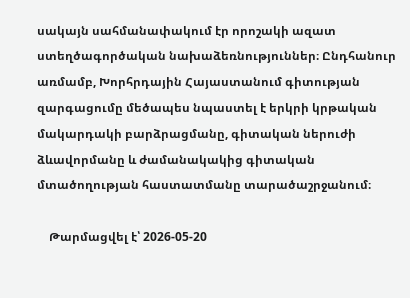սակայն սահմանափակում էր որոշակի ազատ ստեղծագործական նախաձեռնություններ։ Ընդհանուր առմամբ, Խորհրդային Հայաստանում գիտության զարգացումը մեծապես նպաստել է երկրի կրթական մակարդակի բարձրացմանը, գիտական ներուժի ձևավորմանը և ժամանակակից գիտական մտածողության հաստատմանը տարածաշրջանում։

    Թարմացվել է՝ 2026-05-20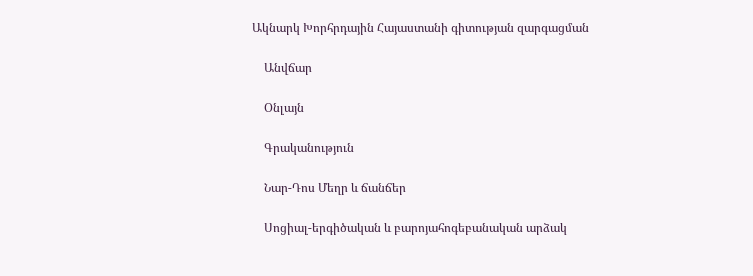Ակնարկ Խորհրդային Հայաստանի գիտության զարգացման

    Անվճար

    Օնլայն

    Գրականություն

    Նար-Դոս Մեղր և ճանճեր

    Սոցիալ-երգիծական և բարոյահոգեբանական արձակ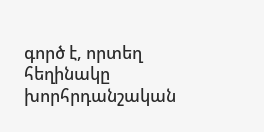գործ է, որտեղ հեղինակը խորհրդանշական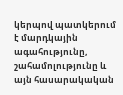կերպով պատկերում է մարդկային ագահությունը, շահամոլությունը և այն հասարակական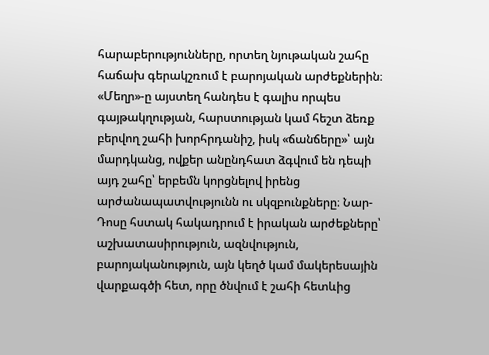հարաբերությունները, որտեղ նյութական շահը հաճախ գերակշռում է բարոյական արժեքներին։ «Մեղր»-ը այստեղ հանդես է գալիս որպես գայթակղության, հարստության կամ հեշտ ձեռք բերվող շահի խորհրդանիշ, իսկ «ճանճերը»՝ այն մարդկանց, ովքեր անընդհատ ձգվում են դեպի այդ շահը՝ երբեմն կորցնելով իրենց արժանապատվությունն ու սկզբունքները։ Նար-Դոսը հստակ հակադրում է իրական արժեքները՝ աշխատասիրություն, ազնվություն, բարոյականություն, այն կեղծ կամ մակերեսային վարքագծի հետ, որը ծնվում է շահի հետևից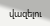վազելու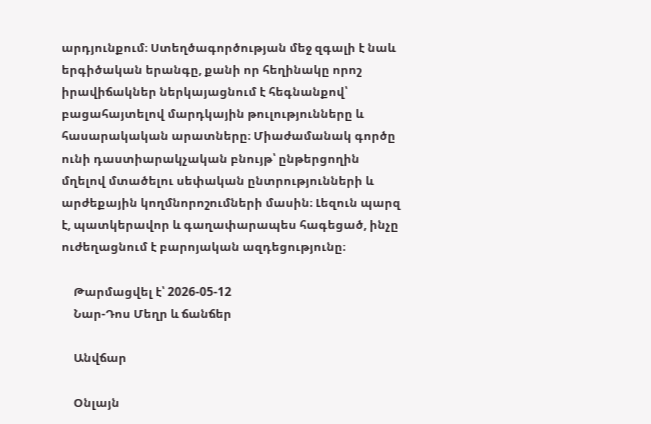արդյունքում։ Ստեղծագործության մեջ զգալի է նաև երգիծական երանգը, քանի որ հեղինակը որոշ իրավիճակներ ներկայացնում է հեգնանքով՝ բացահայտելով մարդկային թուլությունները և հասարակական արատները։ Միաժամանակ գործը ունի դաստիարակչական բնույթ՝ ընթերցողին մղելով մտածելու սեփական ընտրությունների և արժեքային կողմնորոշումների մասին։ Լեզուն պարզ է, պատկերավոր և գաղափարապես հագեցած, ինչը ուժեղացնում է բարոյական ազդեցությունը։

    Թարմացվել է՝ 2026-05-12
    Նար-Դոս Մեղր և ճանճեր

    Անվճար

    Օնլայն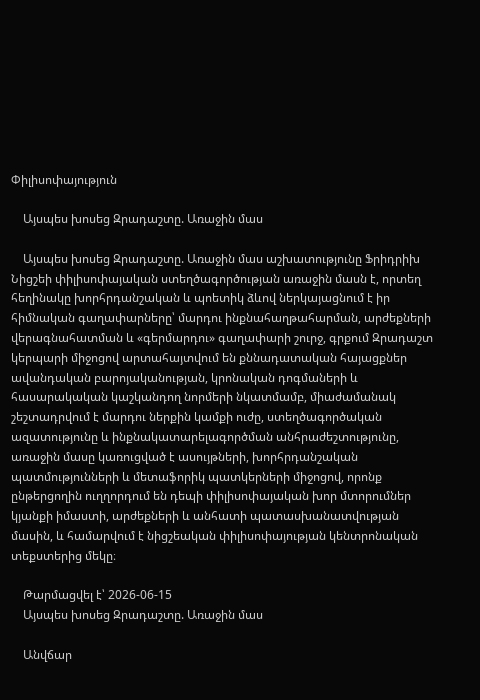Փիլիսոփայություն

    Այսպես խոսեց Զրադաշտը. Առաջին մաս

    Այսպես խոսեց Զրադաշտը. Առաջին մաս աշխատությունը Ֆրիդրիխ Նիցշեի փիլիսոփայական ստեղծագործության առաջին մասն է, որտեղ հեղինակը խորհրդանշական և պոետիկ ձևով ներկայացնում է իր հիմնական գաղափարները՝ մարդու ինքնահաղթահարման, արժեքների վերագնահատման և «գերմարդու» գաղափարի շուրջ, գրքում Զրադաշտ կերպարի միջոցով արտահայտվում են քննադատական հայացքներ ավանդական բարոյականության, կրոնական դոգմաների և հասարակական կաշկանդող նորմերի նկատմամբ, միաժամանակ շեշտադրվում է մարդու ներքին կամքի ուժը, ստեղծագործական ազատությունը և ինքնակատարելագործման անհրաժեշտությունը, առաջին մասը կառուցված է ասույթների, խորհրդանշական պատմությունների և մետաֆորիկ պատկերների միջոցով, որոնք ընթերցողին ուղղորդում են դեպի փիլիսոփայական խոր մտորումներ կյանքի իմաստի, արժեքների և անհատի պատասխանատվության մասին, և համարվում է նիցշեական փիլիսոփայության կենտրոնական տեքստերից մեկը։

    Թարմացվել է՝ 2026-06-15
    Այսպես խոսեց Զրադաշտը. Առաջին մաս

    Անվճար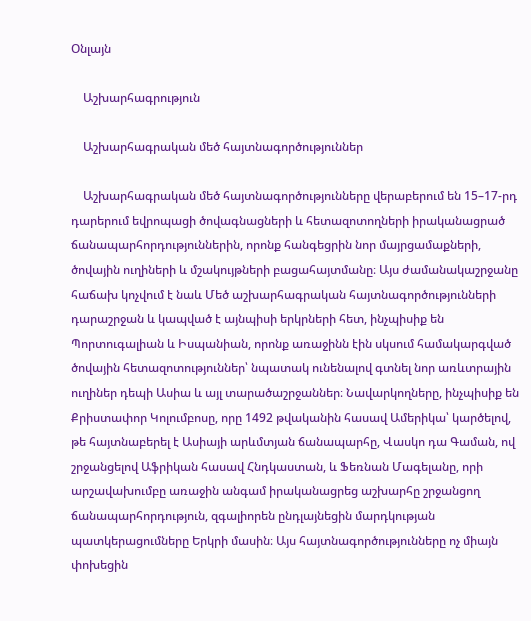Օնլայն

    Աշխարհագրություն

    Աշխարհագրական մեծ հայտնագործություններ

    Աշխարհագրական մեծ հայտնագործությունները վերաբերում են 15–17-րդ դարերում եվրոպացի ծովագնացների և հետազոտողների իրականացրած ճանապարհորդություններին, որոնք հանգեցրին նոր մայրցամաքների, ծովային ուղիների և մշակույթների բացահայտմանը։ Այս ժամանակաշրջանը հաճախ կոչվում է նաև Մեծ աշխարհագրական հայտնագործությունների դարաշրջան և կապված է այնպիսի երկրների հետ, ինչպիսիք են Պորտուգալիան և Իսպանիան, որոնք առաջինն էին սկսում համակարգված ծովային հետազոտություններ՝ նպատակ ունենալով գտնել նոր առևտրային ուղիներ դեպի Ասիա և այլ տարածաշրջաններ։ Նավարկողները, ինչպիսիք են Քրիստափոր Կոլումբոսը, որը 1492 թվականին հասավ Ամերիկա՝ կարծելով, թե հայտնաբերել է Ասիայի արևմտյան ճանապարհը, Վասկո դա Գաման, ով շրջանցելով Աֆրիկան հասավ Հնդկաստան, և Ֆեռնան Մագելանը, որի արշավախումբը առաջին անգամ իրականացրեց աշխարհը շրջանցող ճանապարհորդություն, զգալիորեն ընդլայնեցին մարդկության պատկերացումները Երկրի մասին։ Այս հայտնագործությունները ոչ միայն փոխեցին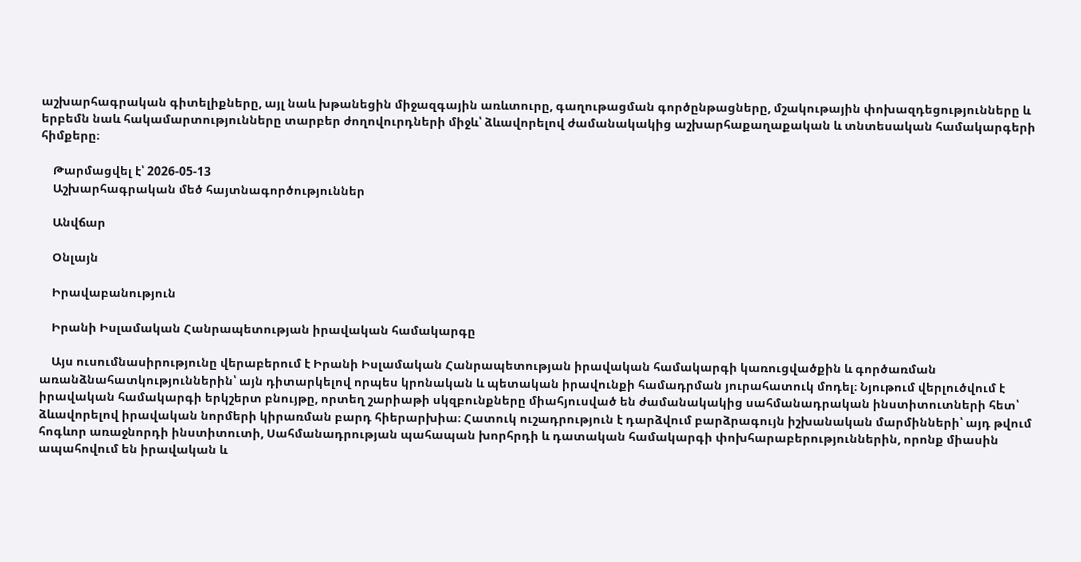աշխարհագրական գիտելիքները, այլ նաև խթանեցին միջազգային առևտուրը, գաղութացման գործընթացները, մշակութային փոխազդեցությունները և երբեմն նաև հակամարտությունները տարբեր ժողովուրդների միջև՝ ձևավորելով ժամանակակից աշխարհաքաղաքական և տնտեսական համակարգերի հիմքերը։

    Թարմացվել է՝ 2026-05-13
    Աշխարհագրական մեծ հայտնագործություններ

    Անվճար

    Օնլայն

    Իրավաբանություն

    Իրանի Իսլամական Հանրապետության իրավական համակարգը

    Այս ուսումնասիրությունը վերաբերում է Իրանի Իսլամական Հանրապետության իրավական համակարգի կառուցվածքին և գործառման առանձնահատկություններին՝ այն դիտարկելով որպես կրոնական և պետական իրավունքի համադրման յուրահատուկ մոդել։ Նյութում վերլուծվում է իրավական համակարգի երկշերտ բնույթը, որտեղ շարիաթի սկզբունքները միահյուսված են ժամանակակից սահմանադրական ինստիտուտների հետ՝ ձևավորելով իրավական նորմերի կիրառման բարդ հիերարխիա։ Հատուկ ուշադրություն է դարձվում բարձրագույն իշխանական մարմինների՝ այդ թվում հոգևոր առաջնորդի ինստիտուտի, Սահմանադրության պահապան խորհրդի և դատական համակարգի փոխհարաբերություններին, որոնք միասին ապահովում են իրավական և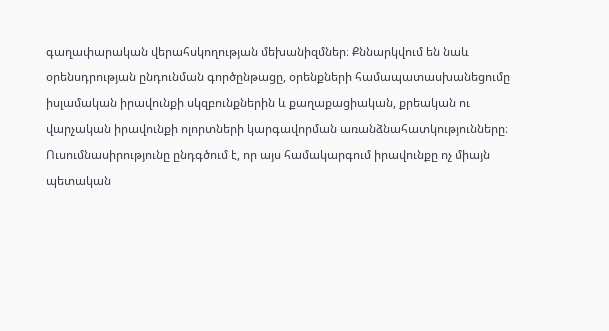գաղափարական վերահսկողության մեխանիզմներ։ Քննարկվում են նաև օրենսդրության ընդունման գործընթացը, օրենքների համապատասխանեցումը իսլամական իրավունքի սկզբունքներին և քաղաքացիական, քրեական ու վարչական իրավունքի ոլորտների կարգավորման առանձնահատկությունները։ Ուսումնասիրությունը ընդգծում է, որ այս համակարգում իրավունքը ոչ միայն պետական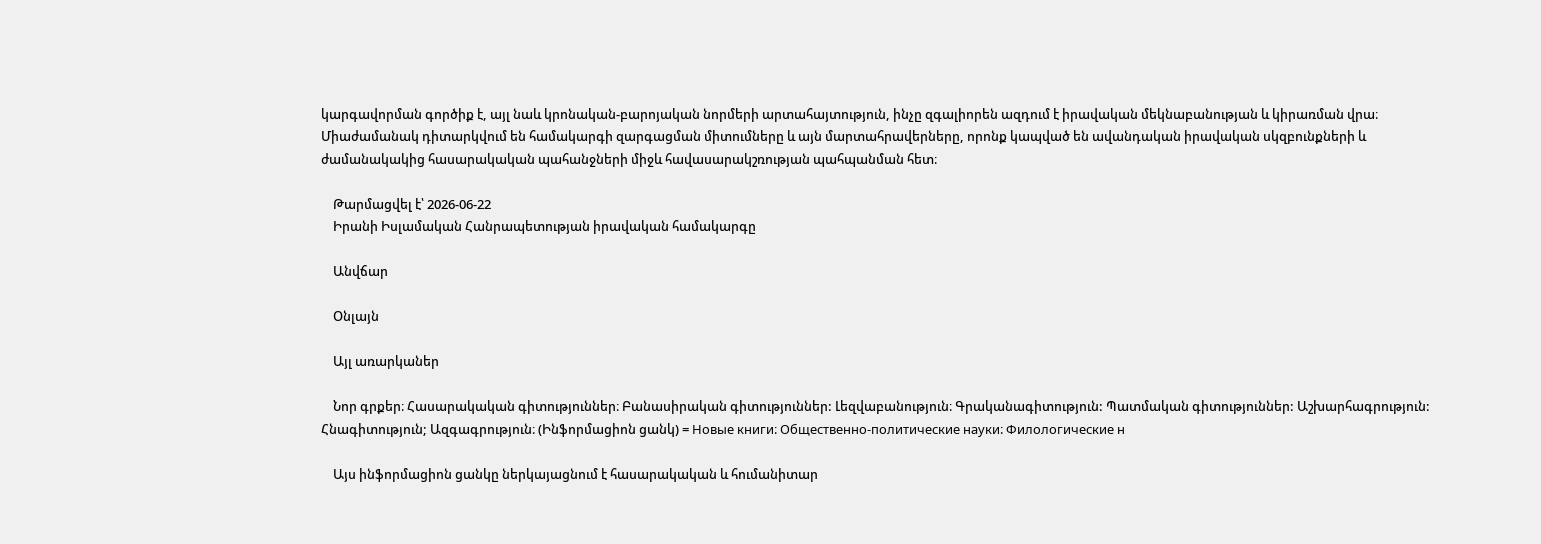կարգավորման գործիք է, այլ նաև կրոնական-բարոյական նորմերի արտահայտություն, ինչը զգալիորեն ազդում է իրավական մեկնաբանության և կիրառման վրա։ Միաժամանակ դիտարկվում են համակարգի զարգացման միտումները և այն մարտահրավերները, որոնք կապված են ավանդական իրավական սկզբունքների և ժամանակակից հասարակական պահանջների միջև հավասարակշռության պահպանման հետ։

    Թարմացվել է՝ 2026-06-22
    Իրանի Իսլամական Հանրապետության իրավական համակարգը

    Անվճար

    Օնլայն

    Այլ առարկաներ

    Նոր գրքեր։ Հասարակական գիտություններ։ Բանասիրական գիտություններ: Լեզվաբանություն։ Գրականագիտություն: Պատմական գիտություններ: Աշխարհագրություն: Հնագիտություն; Ազգագրություն։ (Ինֆորմացիոն ցանկ) = Новые книги։ Общественно-политические науки։ Филологические н

    Այս ինֆորմացիոն ցանկը ներկայացնում է հասարակական և հումանիտար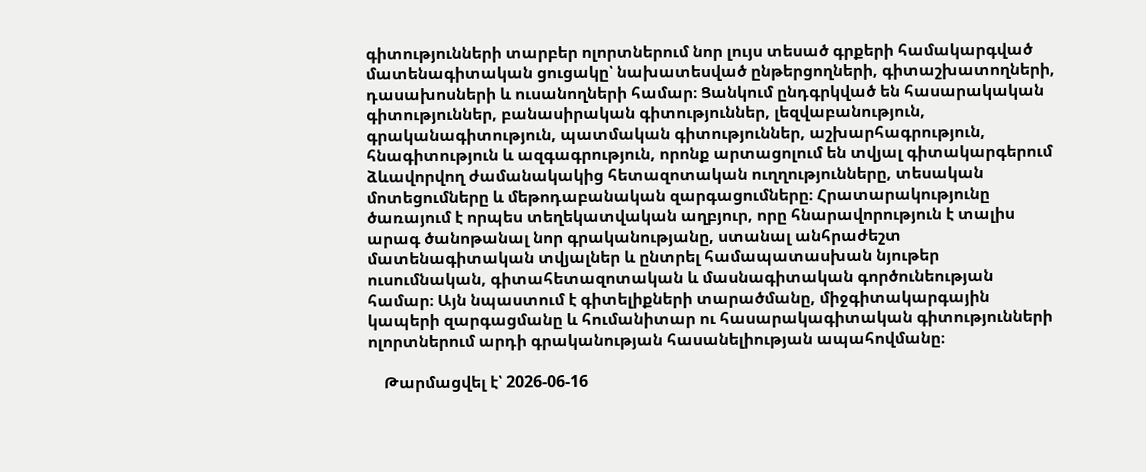գիտությունների տարբեր ոլորտներում նոր լույս տեսած գրքերի համակարգված մատենագիտական ցուցակը՝ նախատեսված ընթերցողների, գիտաշխատողների, դասախոսների և ուսանողների համար։ Ցանկում ընդգրկված են հասարակական գիտություններ, բանասիրական գիտություններ, լեզվաբանություն, գրականագիտություն, պատմական գիտություններ, աշխարհագրություն, հնագիտություն և ազգագրություն, որոնք արտացոլում են տվյալ գիտակարգերում ձևավորվող ժամանակակից հետազոտական ուղղությունները, տեսական մոտեցումները և մեթոդաբանական զարգացումները։ Հրատարակությունը ծառայում է որպես տեղեկատվական աղբյուր, որը հնարավորություն է տալիս արագ ծանոթանալ նոր գրականությանը, ստանալ անհրաժեշտ մատենագիտական տվյալներ և ընտրել համապատասխան նյութեր ուսումնական, գիտահետազոտական և մասնագիտական գործունեության համար։ Այն նպաստում է գիտելիքների տարածմանը, միջգիտակարգային կապերի զարգացմանը և հումանիտար ու հասարակագիտական գիտությունների ոլորտներում արդի գրականության հասանելիության ապահովմանը։

    Թարմացվել է՝ 2026-06-16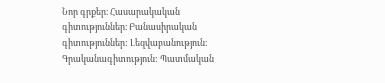Նոր գրքեր։ Հասարակական գիտություններ։ Բանասիրական գիտություններ: Լեզվաբանություն։ Գրականագիտություն: Պատմական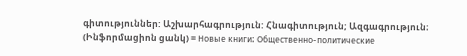գիտություններ: Աշխարհագրություն: Հնագիտություն; Ազգագրություն։ (Ինֆորմացիոն ցանկ) = Новые книги։ Общественно-политические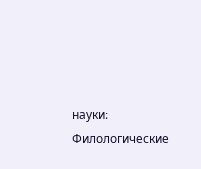науки։ Филологические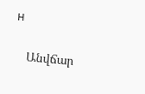н

    Անվճար